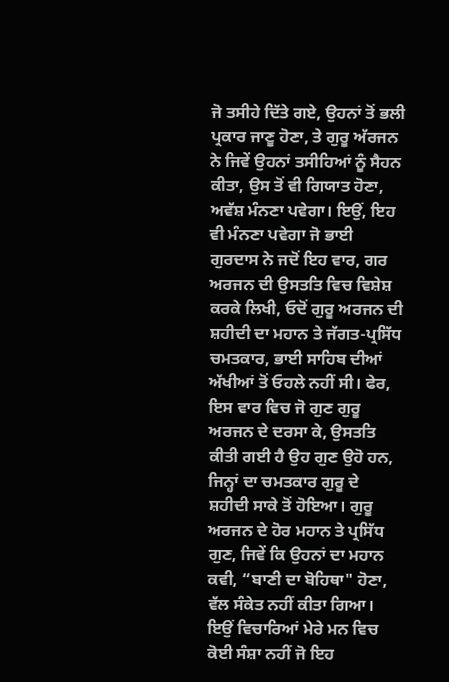ਜੋ ਤਸੀਹੇ ਦਿੱਤੇ ਗਏ, ਉਹਨਾਂ ਤੋਂ ਭਲੀ ਪ੍ਰਕਾਰ ਜਾਣੂ ਹੋਣਾ, ਤੇ ਗੁਰੂ ਅੱਰਜਨ ਨੇ ਜਿਵੇਂ ਉਹਨਾਂ ਤਸੀਹਿਆਂ ਨੂੰ ਸੈਹਨ ਕੀਤਾ, ਉਸ ਤੋਂ ਵੀ ਗਿਯਾਤ ਹੋਣਾ, ਅਵੱਸ਼ ਮੰਨਣਾ ਪਵੇਗਾ। ਇਉਂ, ਇਹ ਵੀ ਮੰਨਣਾ ਪਵੇਗਾ ਜੋ ਭਾਈ ਗੁਰਦਾਸ ਨੇ ਜਦੋਂ ਇਹ ਵਾਰ, ਗਰ ਅਰਜਨ ਦੀ ਉਸਤਤਿ ਵਿਚ ਵਿਸ਼ੇਸ਼ ਕਰਕੇ ਲਿਖੀ, ਓਦੋਂ ਗੁਰੂ ਅਰਜਨ ਦੀ ਸ਼ਹੀਦੀ ਦਾ ਮਹਾਨ ਤੇ ਜੱਗਤ-ਪ੍ਰਸਿੱਧ ਚਮਤਕਾਰ, ਭਾਈ ਸਾਹਿਬ ਦੀਆਂ ਅੱਖੀਆਂ ਤੋਂ ਓਹਲੇ ਨਹੀਂ ਸੀ। ਫੇਰ, ਇਸ ਵਾਰ ਵਿਚ ਜੋ ਗੁਣ ਗੁਰੂ ਅਰਜਨ ਦੇ ਦਰਸਾ ਕੇ, ਉਸਤਤਿ ਕੀਤੀ ਗਈ ਹੈ ਉਹ ਗੁਣ ਉਹੋ ਹਨ, ਜਿਨ੍ਹਾਂ ਦਾ ਚਮਤਕਾਰ ਗੁਰੂ ਦੇ ਸ਼ਹੀਦੀ ਸਾਕੇ ਤੋਂ ਹੋਇਆ। ਗੁਰੂ ਅਰਜਨ ਦੇ ਹੋਰ ਮਹਾਨ ਤੇ ਪ੍ਰਸਿੱਧ ਗੁਣ, ਜਿਵੇਂ ਕਿ ਉਹਨਾਂ ਦਾ ਮਹਾਨ ਕਵੀ, “ਬਾਣੀ ਦਾ ਬੋਹਿਥਾ" ਹੋਣਾ, ਵੱਲ ਸੰਕੇਤ ਨਹੀਂ ਕੀਤਾ ਗਿਆ। ਇਉਂ ਵਿਚਾਰਿਆਂ ਮੇਰੇ ਮਨ ਵਿਚ ਕੋਈ ਸੰਸ਼ਾ ਨਹੀਂ ਜੋ ਇਹ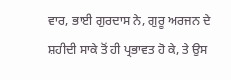ਵਾਰ, ਭਾਈ ਗੁਰਦਾਸ ਨੇ, ਗੁਰੂ ਅਰਜਨ ਦੇ ਸ਼ਹੀਦੀ ਸਾਕੇ ਤੋਂ ਹੀ ਪ੍ਰਭਾਵਤ ਹੋ ਕੇ, ਤੇ ਉਸ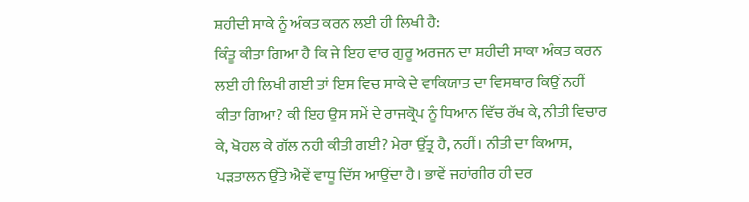ਸ਼ਹੀਦੀ ਸਾਕੇ ਨੂੰ ਅੰਕਤ ਕਰਨ ਲਈ ਹੀ ਲਿਖੀ ਹੈ:
ਕਿੰਤੂ ਕੀਤਾ ਗਿਆ ਹੈ ਕਿ ਜੇ ਇਹ ਵਾਰ ਗੁਰੂ ਅਰਜਨ ਦਾ ਸ਼ਹੀਦੀ ਸਾਕਾ ਅੰਕਤ ਕਰਨ ਲਈ ਹੀ ਲਿਖੀ ਗਈ ਤਾਂ ਇਸ ਵਿਚ ਸਾਕੇ ਦੇ ਵਾਕਿਯਾਤ ਦਾ ਵਿਸਥਾਰ ਕਿਉਂ ਨਹੀਂ ਕੀਤਾ ਗਿਆ? ਕੀ ਇਹ ਉਸ ਸਮੇਂ ਦੇ ਰਾਜਕ੍ਰੋਪ ਨੂੰ ਧਿਆਨ ਵਿੱਚ ਰੱਖ ਕੇ, ਨੀਤੀ ਵਿਚਾਰ ਕੇ, ਖੋਹਲ ਕੇ ਗੱਲ ਨਹੀ ਕੀਤੀ ਗਈ? ਮੇਰਾ ਉੱਤ੍ਰ ਹੈ, ਨਹੀਂ। ਨੀਤੀ ਦਾ ਕਿਆਸ, ਪੜਤਾਲਨ ਉੱਤੇ ਐਵੇਂ ਵਾਧੂ ਦਿੱਸ ਆਉਂਦਾ ਹੈ। ਭਾਵੇਂ ਜਹਾਂਗੀਰ ਹੀ ਦਰ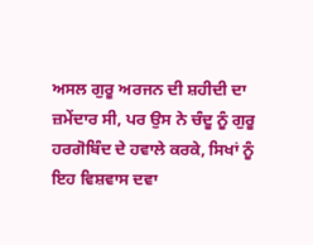ਅਸਲ ਗੁਰੂ ਅਰਜਨ ਦੀ ਸ਼ਹੀਦੀ ਦਾ ਜ਼ਮੇਂਦਾਰ ਸੀ, ਪਰ ਉਸ ਨੇ ਚੰਦੂ ਨੂੰ ਗੁਰੂ ਹਰਗੋਬਿੰਦ ਦੇ ਹਵਾਲੇ ਕਰਕੇ, ਸਿਖਾਂ ਨੂੰ ਇਹ ਵਿਸ਼ਵਾਸ ਦਵਾ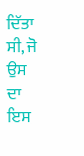ਦਿੱਤਾ ਸੀ, ਜੋ ਉਸ ਦਾ ਇਸ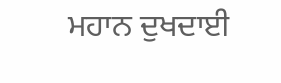ਮਹਾਨ ਦੁਖਦਾਈ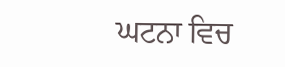ਘਟਨਾ ਵਿਚ